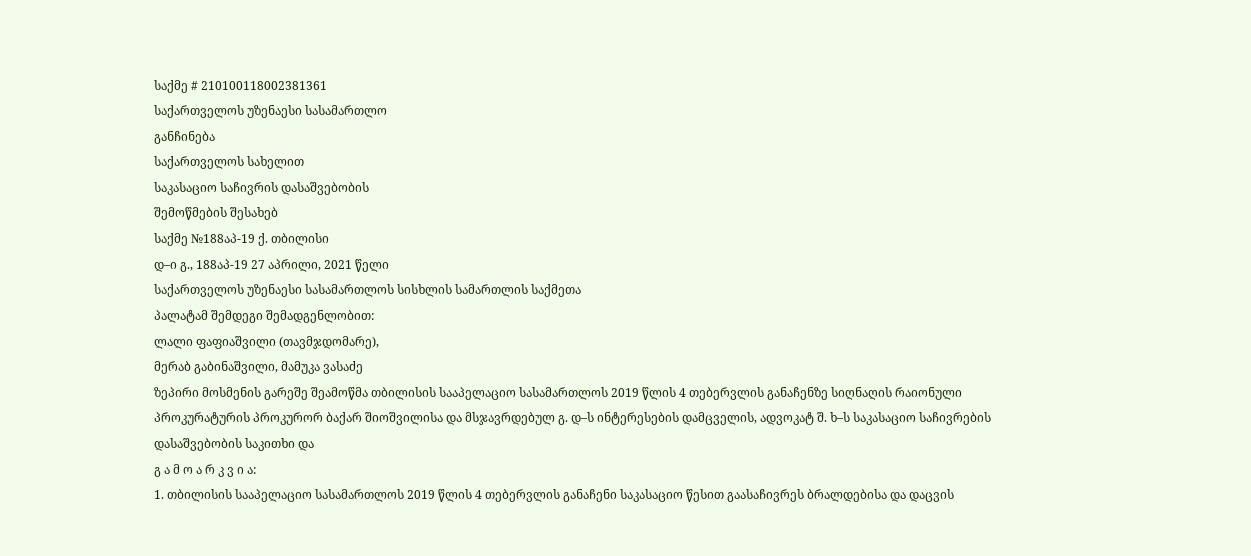საქმე # 210100118002381361
საქართველოს უზენაესი სასამართლო
განჩინება
საქართველოს სახელით
საკასაციო საჩივრის დასაშვებობის
შემოწმების შესახებ
საქმე №188აპ-19 ქ. თბილისი
დ–ი გ., 188აპ-19 27 აპრილი, 2021 წელი
საქართველოს უზენაესი სასამართლოს სისხლის სამართლის საქმეთა
პალატამ შემდეგი შემადგენლობით:
ლალი ფაფიაშვილი (თავმჯდომარე),
მერაბ გაბინაშვილი, მამუკა ვასაძე
ზეპირი მოსმენის გარეშე შეამოწმა თბილისის სააპელაციო სასამართლოს 2019 წლის 4 თებერვლის განაჩენზე სიღნაღის რაიონული პროკურატურის პროკურორ ბაქარ შიოშვილისა და მსჯავრდებულ გ. დ–ს ინტერესების დამცველის, ადვოკატ შ. ხ–ს საკასაციო საჩივრების დასაშვებობის საკითხი და
გ ა მ ო ა რ კ ვ ი ა:
1. თბილისის სააპელაციო სასამართლოს 2019 წლის 4 თებერვლის განაჩენი საკასაციო წესით გაასაჩივრეს ბრალდებისა და დაცვის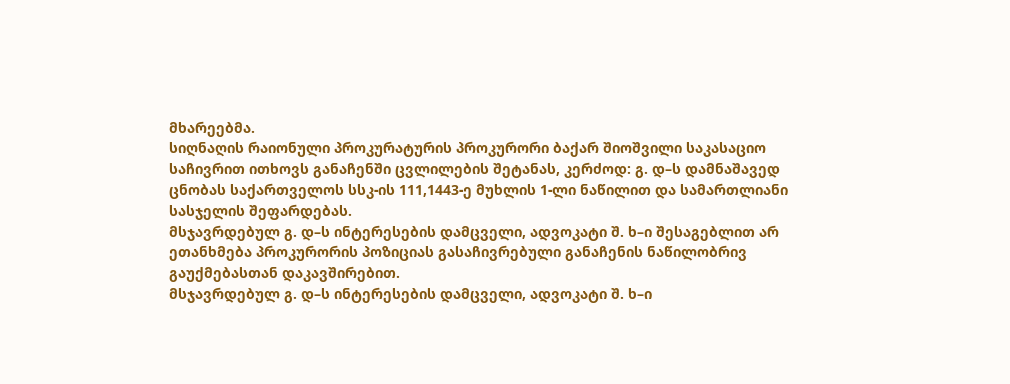მხარეებმა.
სიღნაღის რაიონული პროკურატურის პროკურორი ბაქარ შიოშვილი საკასაციო საჩივრით ითხოვს განაჩენში ცვლილების შეტანას, კერძოდ: გ. დ–ს დამნაშავედ ცნობას საქართველოს სსკ-ის 111,1443-ე მუხლის 1-ლი ნაწილით და სამართლიანი სასჯელის შეფარდებას.
მსჯავრდებულ გ. დ–ს ინტერესების დამცველი, ადვოკატი შ. ხ–ი შესაგებლით არ ეთანხმება პროკურორის პოზიციას გასაჩივრებული განაჩენის ნაწილობრივ გაუქმებასთან დაკავშირებით.
მსჯავრდებულ გ. დ–ს ინტერესების დამცველი, ადვოკატი შ. ხ–ი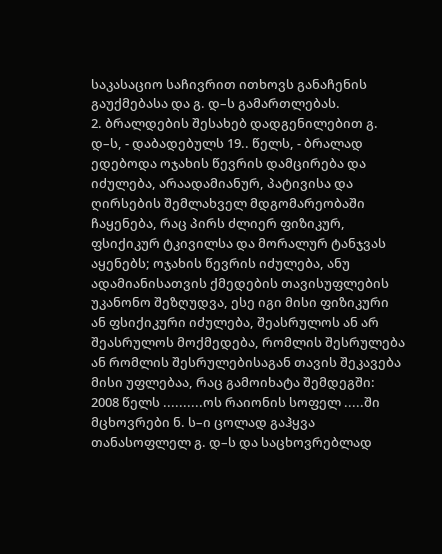საკასაციო საჩივრით ითხოვს განაჩენის გაუქმებასა და გ. დ–ს გამართლებას.
2. ბრალდების შესახებ დადგენილებით გ. დ–ს, - დაბადებულს 19.. წელს, - ბრალად ედებოდა ოჯახის წევრის დამცირება და იძულება, არაადამიანურ, პატივისა და ღირსების შემლახველ მდგომარეობაში ჩაყენება, რაც პირს ძლიერ ფიზიკურ, ფსიქიკურ ტკივილსა და მორალურ ტანჯვას აყენებს; ოჯახის წევრის იძულება, ანუ ადამიანისათვის ქმედების თავისუფლების უკანონო შეზღუდვა, ესე იგი მისი ფიზიკური ან ფსიქიკური იძულება, შეასრულოს ან არ შეასრულოს მოქმედება, რომლის შესრულება ან რომლის შესრულებისაგან თავის შეკავება მისი უფლებაა, რაც გამოიხატა შემდეგში:
2008 წელს ..........ოს რაიონის სოფელ .....ში მცხოვრები ნ. ს–ი ცოლად გაჰყვა თანასოფლელ გ. დ–ს და საცხოვრებლად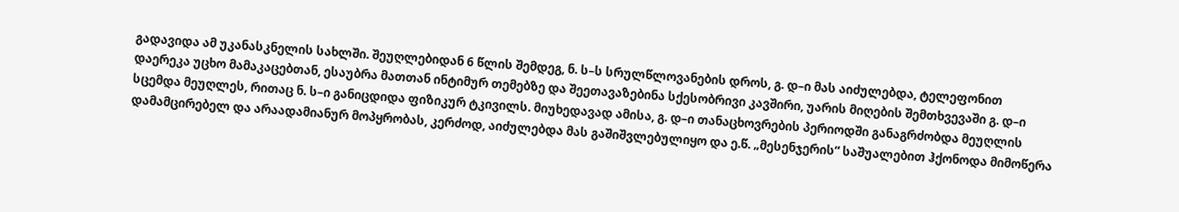გადავიდა ამ უკანასკნელის სახლში. შეუღლებიდან 6 წლის შემდეგ, ნ. ს–ს სრულწლოვანების დროს, გ. დ–ი მას აიძულებდა, ტელეფონით დაერეკა უცხო მამაკაცებთან, ესაუბრა მათთან ინტიმურ თემებზე და შეეთავაზებინა სქესობრივი კავშირი, უარის მიღების შემთხვევაში გ. დ–ი სცემდა მეუღლეს, რითაც ნ. ს–ი განიცდიდა ფიზიკურ ტკივილს. მიუხედავად ამისა, გ. დ–ი თანაცხოვრების პერიოდში განაგრძობდა მეუღლის დამამცირებელ და არაადამიანურ მოპყრობას, კერძოდ, აიძულებდა მას გაშიშვლებულიყო და ე.წ. „მესენჯერის“ საშუალებით ჰქონოდა მიმოწერა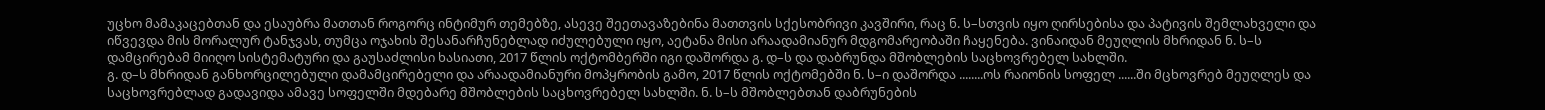უცხო მამაკაცებთან და ესაუბრა მათთან როგორც ინტიმურ თემებზე, ასევე შეეთავაზებინა მათთვის სქესობრივი კავშირი, რაც ნ. ს–სთვის იყო ღირსებისა და პატივის შემლახველი და იწვევდა მის მორალურ ტანჯვას, თუმცა ოჯახის შესანარჩუნებლად იძულებული იყო, აეტანა მისი არაადამიანურ მდგომარეობაში ჩაყენება. ვინაიდან მეუღლის მხრიდან ნ. ს–ს დამცირებამ მიიღო სისტემატური და გაუსაძლისი ხასიათი, 2017 წლის ოქტომბერში იგი დაშორდა გ. დ–ს და დაბრუნდა მშობლების საცხოვრებელ სახლში.
გ. დ–ს მხრიდან განხორცილებული დამამცირებელი და არაადამიანური მოპყრობის გამო, 2017 წლის ოქტომებში ნ. ს–ი დაშორდა ........ოს რაიონის სოფელ ......ში მცხოვრებ მეუღლეს და საცხოვრებლად გადავიდა ამავე სოფელში მდებარე მშობლების საცხოვრებელ სახლში. ნ. ს–ს მშობლებთან დაბრუნების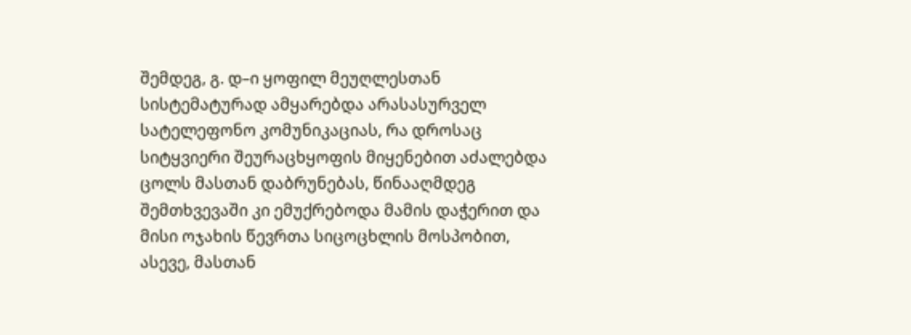შემდეგ, გ. დ–ი ყოფილ მეუღლესთან სისტემატურად ამყარებდა არასასურველ სატელეფონო კომუნიკაციას, რა დროსაც სიტყვიერი შეურაცხყოფის მიყენებით აძალებდა ცოლს მასთან დაბრუნებას, წინააღმდეგ შემთხვევაში კი ემუქრებოდა მამის დაჭერით და მისი ოჯახის წევრთა სიცოცხლის მოსპობით, ასევე, მასთან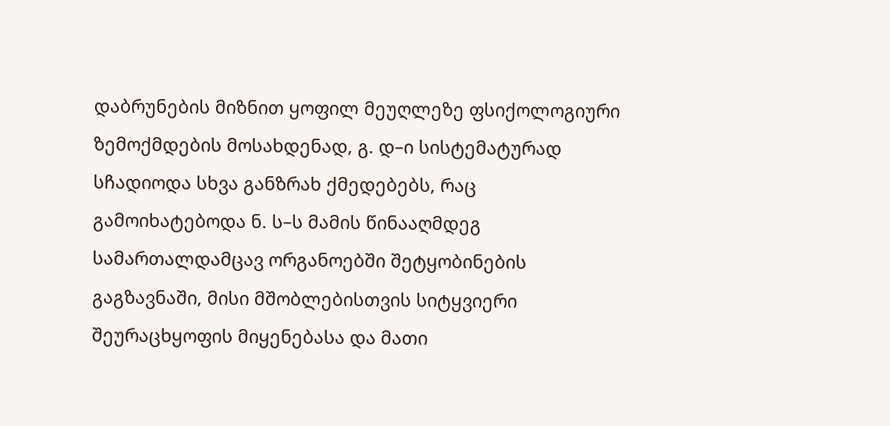დაბრუნების მიზნით ყოფილ მეუღლეზე ფსიქოლოგიური ზემოქმდების მოსახდენად, გ. დ–ი სისტემატურად სჩადიოდა სხვა განზრახ ქმედებებს, რაც გამოიხატებოდა ნ. ს–ს მამის წინააღმდეგ სამართალდამცავ ორგანოებში შეტყობინების გაგზავნაში, მისი მშობლებისთვის სიტყვიერი შეურაცხყოფის მიყენებასა და მათი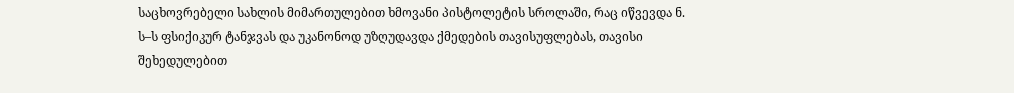საცხოვრებელი სახლის მიმართულებით ხმოვანი პისტოლეტის სროლაში, რაც იწვევდა ნ. ს–ს ფსიქიკურ ტანჯვას და უკანონოდ უზღუდავდა ქმედების თავისუფლებას, თავისი შეხედულებით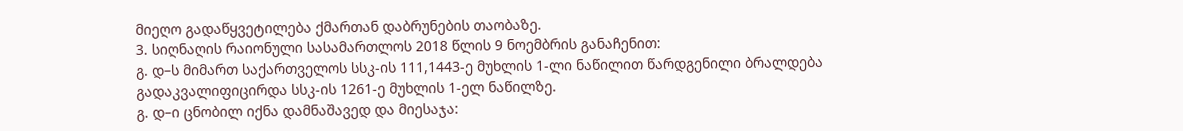მიეღო გადაწყვეტილება ქმართან დაბრუნების თაობაზე.
3. სიღნაღის რაიონული სასამართლოს 2018 წლის 9 ნოემბრის განაჩენით:
გ. დ–ს მიმართ საქართველოს სსკ-ის 111,1443-ე მუხლის 1-ლი ნაწილით წარდგენილი ბრალდება გადაკვალიფიცირდა სსკ-ის 1261-ე მუხლის 1-ელ ნაწილზე.
გ. დ–ი ცნობილ იქნა დამნაშავედ და მიესაჯა: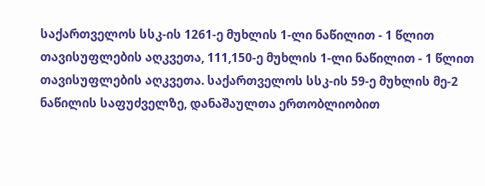საქართველოს სსკ-ის 1261-ე მუხლის 1-ლი ნაწილით - 1 წლით თავისუფლების აღკვეთა, 111,150-ე მუხლის 1-ლი ნაწილით - 1 წლით თავისუფლების აღკვეთა. საქართველოს სსკ-ის 59-ე მუხლის მე-2 ნაწილის საფუძველზე, დანაშაულთა ერთობლიობით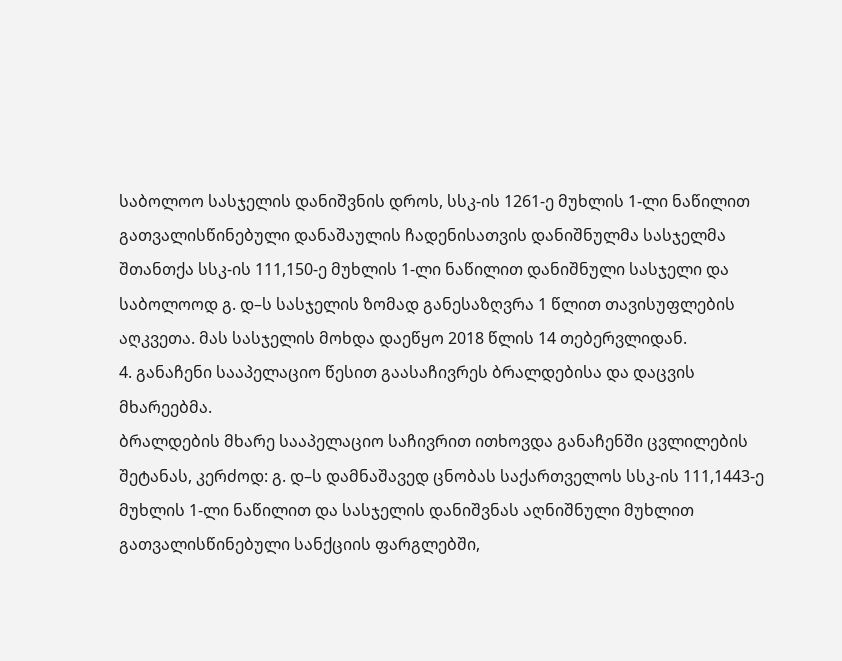საბოლოო სასჯელის დანიშვნის დროს, სსკ-ის 1261-ე მუხლის 1-ლი ნაწილით გათვალისწინებული დანაშაულის ჩადენისათვის დანიშნულმა სასჯელმა შთანთქა სსკ-ის 111,150-ე მუხლის 1-ლი ნაწილით დანიშნული სასჯელი და საბოლოოდ გ. დ–ს სასჯელის ზომად განესაზღვრა 1 წლით თავისუფლების აღკვეთა. მას სასჯელის მოხდა დაეწყო 2018 წლის 14 თებერვლიდან.
4. განაჩენი სააპელაციო წესით გაასაჩივრეს ბრალდებისა და დაცვის მხარეებმა.
ბრალდების მხარე სააპელაციო საჩივრით ითხოვდა განაჩენში ცვლილების შეტანას, კერძოდ: გ. დ–ს დამნაშავედ ცნობას საქართველოს სსკ-ის 111,1443-ე მუხლის 1-ლი ნაწილით და სასჯელის დანიშვნას აღნიშნული მუხლით გათვალისწინებული სანქციის ფარგლებში,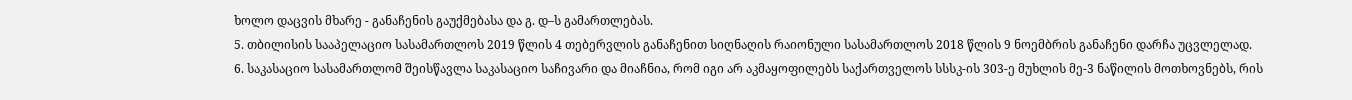ხოლო დაცვის მხარე - განაჩენის გაუქმებასა და გ. დ–ს გამართლებას.
5. თბილისის სააპელაციო სასამართლოს 2019 წლის 4 თებერვლის განაჩენით სიღნაღის რაიონული სასამართლოს 2018 წლის 9 ნოემბრის განაჩენი დარჩა უცვლელად.
6. საკასაციო სასამართლომ შეისწავლა საკასაციო საჩივარი და მიაჩნია, რომ იგი არ აკმაყოფილებს საქართველოს სსსკ-ის 303-ე მუხლის მე-3 ნაწილის მოთხოვნებს, რის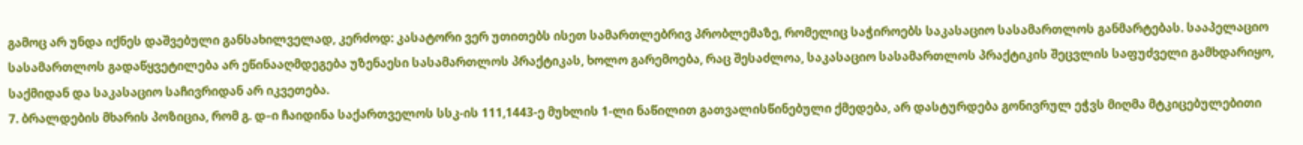გამოც არ უნდა იქნეს დაშვებული განსახილველად, კერძოდ: კასატორი ვერ უთითებს ისეთ სამართლებრივ პრობლემაზე, რომელიც საჭიროებს საკასაციო სასამართლოს განმარტებას. სააპელაციო სასამართლოს გადაწყვეტილება არ ეწინააღმდეგება უზენაესი სასამართლოს პრაქტიკას, ხოლო გარემოება, რაც შესაძლოა, საკასაციო სასამართლოს პრაქტიკის შეცვლის საფუძველი გამხდარიყო, საქმიდან და საკასაციო საჩივრიდან არ იკვეთება.
7. ბრალდების მხარის პოზიცია, რომ გ. დ–ი ჩაიდინა საქართველოს სსკ-ის 111,1443-ე მუხლის 1-ლი ნაწილით გათვალისწინებული ქმედება, არ დასტურდება გონივრულ ეჭვს მიღმა მტკიცებულებითი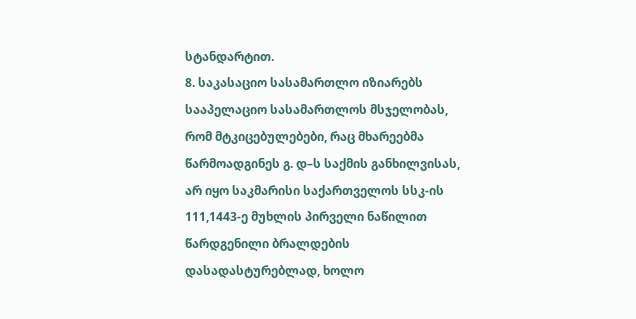სტანდარტით.
8. საკასაციო სასამართლო იზიარებს სააპელაციო სასამართლოს მსჯელობას, რომ მტკიცებულებები, რაც მხარეებმა წარმოადგინეს გ. დ–ს საქმის განხილვისას, არ იყო საკმარისი საქართველოს სსკ-ის 111,1443-ე მუხლის პირველი ნაწილით წარდგენილი ბრალდების დასადასტურებლად, ხოლო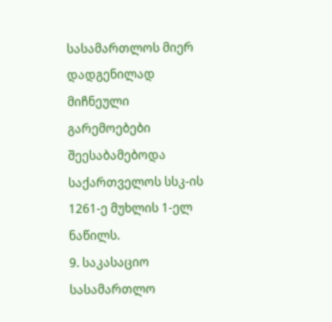სასამართლოს მიერ დადგენილად მიჩნეული გარემოებები შეესაბამებოდა საქართველოს სსკ-ის 1261-ე მუხლის 1-ელ ნაწილს.
9. საკასაციო სასამართლო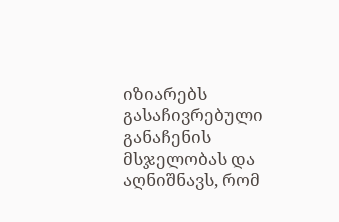იზიარებს გასაჩივრებული განაჩენის მსჯელობას და აღნიშნავს, რომ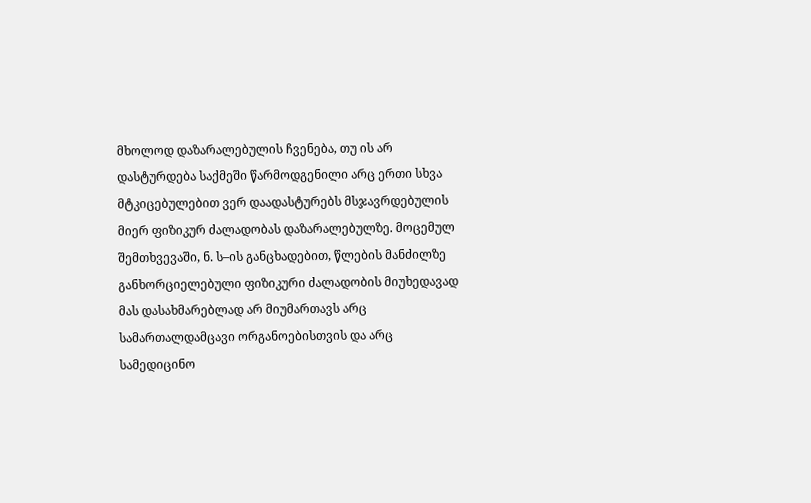მხოლოდ დაზარალებულის ჩვენება, თუ ის არ დასტურდება საქმეში წარმოდგენილი არც ერთი სხვა მტკიცებულებით ვერ დაადასტურებს მსჯავრდებულის მიერ ფიზიკურ ძალადობას დაზარალებულზე. მოცემულ შემთხვევაში, ნ. ს–ის განცხადებით, წლების მანძილზე განხორციელებული ფიზიკური ძალადობის მიუხედავად მას დასახმარებლად არ მიუმართავს არც სამართალდამცავი ორგანოებისთვის და არც სამედიცინო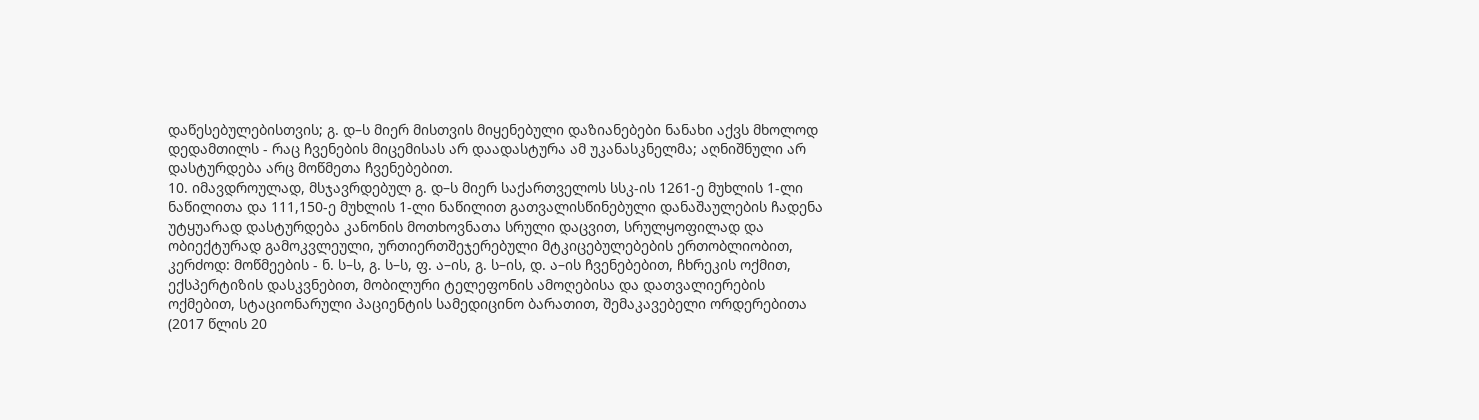დაწესებულებისთვის; გ. დ–ს მიერ მისთვის მიყენებული დაზიანებები ნანახი აქვს მხოლოდ დედამთილს - რაც ჩვენების მიცემისას არ დაადასტურა ამ უკანასკნელმა; აღნიშნული არ დასტურდება არც მოწმეთა ჩვენებებით.
10. იმავდროულად, მსჯავრდებულ გ. დ–ს მიერ საქართველოს სსკ-ის 1261-ე მუხლის 1-ლი ნაწილითა და 111,150-ე მუხლის 1-ლი ნაწილით გათვალისწინებული დანაშაულების ჩადენა უტყუარად დასტურდება კანონის მოთხოვნათა სრული დაცვით, სრულყოფილად და ობიექტურად გამოკვლეული, ურთიერთშეჯერებული მტკიცებულებების ერთობლიობით, კერძოდ: მოწმეების - ნ. ს–ს, გ. ს–ს, ფ. ა–ის, გ. ს–ის, დ. ა–ის ჩვენებებით, ჩხრეკის ოქმით, ექსპერტიზის დასკვნებით, მობილური ტელეფონის ამოღებისა და დათვალიერების ოქმებით, სტაციონარული პაციენტის სამედიცინო ბარათით, შემაკავებელი ორდერებითა (2017 წლის 20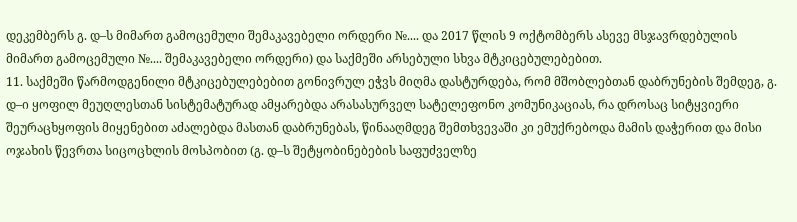დეკემბერს გ. დ–ს მიმართ გამოცემული შემაკავებელი ორდერი №.... და 2017 წლის 9 ოქტომბერს ასევე მსჯავრდებულის მიმართ გამოცემული №.... შემაკავებელი ორდერი) და საქმეში არსებული სხვა მტკიცებულებებით.
11. საქმეში წარმოდგენილი მტკიცებულებებით გონივრულ ეჭვს მიღმა დასტურდება, რომ მშობლებთან დაბრუნების შემდეგ, გ. დ–ი ყოფილ მეუღლესთან სისტემატურად ამყარებდა არასასურველ სატელეფონო კომუნიკაციას, რა დროსაც სიტყვიერი შეურაცხყოფის მიყენებით აძალებდა მასთან დაბრუნებას, წინააღმდეგ შემთხვევაში კი ემუქრებოდა მამის დაჭერით და მისი ოჯახის წევრთა სიცოცხლის მოსპობით (გ. დ–ს შეტყობინებების საფუძველზე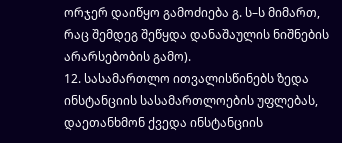ორჯერ დაიწყო გამოძიება გ. ს–ს მიმართ, რაც შემდეგ შეწყდა დანაშაულის ნიშნების არარსებობის გამო).
12. სასამართლო ითვალისწინებს ზედა ინსტანციის სასამართლოების უფლებას, დაეთანხმონ ქვედა ინსტანციის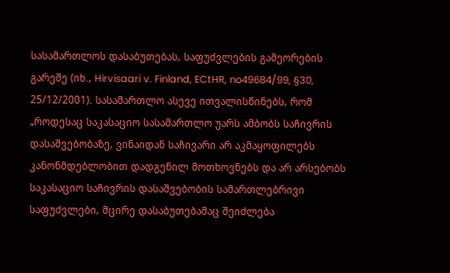სასამართლოს დასაბუთებას, საფუძვლების გამეორების გარეშე (იხ., Hirvisaari v. Finland, ECtHR, no49684/99, §30, 25/12/2001). სასამართლო ასევე ითვალისწინებს, რომ „როდესაც საკასაციო სასამართლო უარს ამბობს საჩივრის დასაშვებობაზე, ვინაიდან საჩივარი არ აკმაყოფილებს კანონმდებლობით დადგენილ მოთხოვნებს და არ არსებობს საკასაციო საჩივრის დასაშვებობის სამართლებრივი საფუძვლები, მცირე დასაბუთებამაც შეიძლება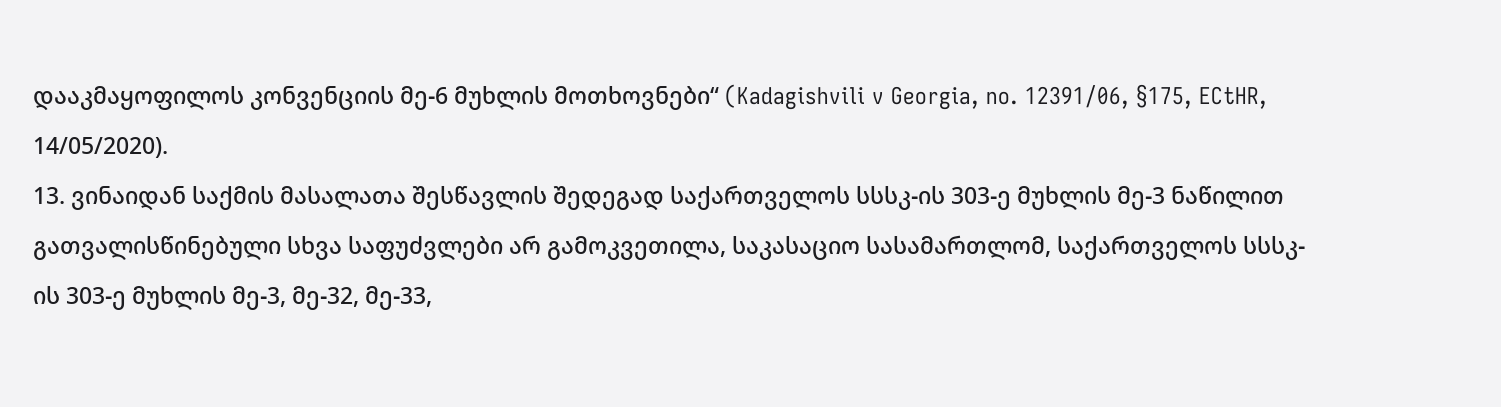დააკმაყოფილოს კონვენციის მე-6 მუხლის მოთხოვნები“ (Kadagishvili v Georgia, no. 12391/06, §175, ECtHR, 14/05/2020).
13. ვინაიდან საქმის მასალათა შესწავლის შედეგად საქართველოს სსსკ-ის 303-ე მუხლის მე-3 ნაწილით გათვალისწინებული სხვა საფუძვლები არ გამოკვეთილა, საკასაციო სასამართლომ, საქართველოს სსსკ-ის 303-ე მუხლის მე-3, მე-32, მე-33,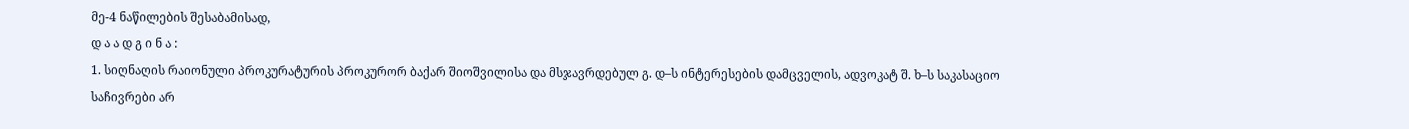მე-4 ნაწილების შესაბამისად,
დ ა ა დ გ ი ნ ა :
1. სიღნაღის რაიონული პროკურატურის პროკურორ ბაქარ შიოშვილისა და მსჯავრდებულ გ. დ–ს ინტერესების დამცველის, ადვოკატ შ. ხ–ს საკასაციო საჩივრები არ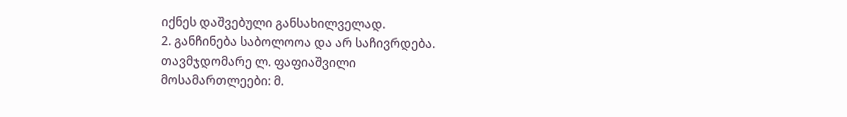იქნეს დაშვებული განსახილველად.
2. განჩინება საბოლოოა და არ საჩივრდება.
თავმჯდომარე ლ. ფაფიაშვილი
მოსამართლეები: მ.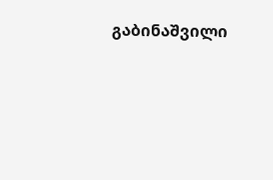გაბინაშვილი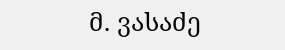მ. ვასაძე